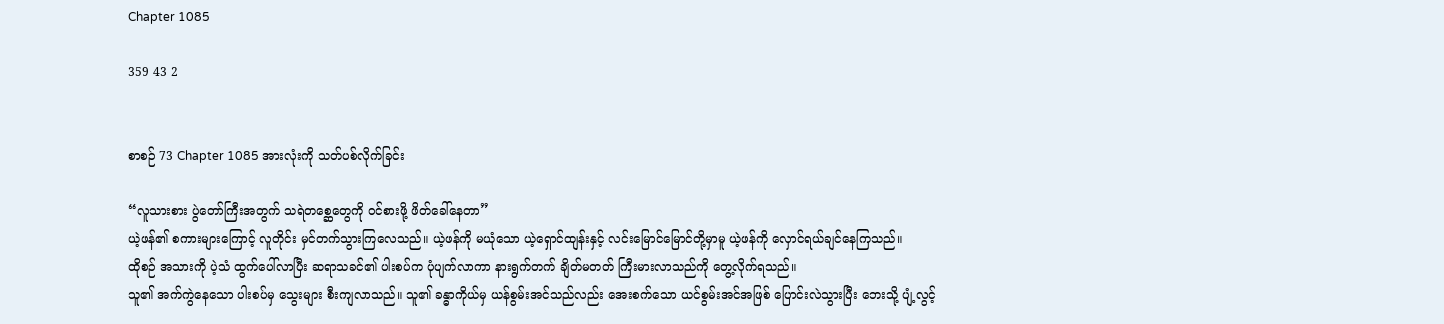Chapter 1085

359 43 2


စာစဉ် 73 Chapter 1085 အားလုံးကို သတ်ပစ်လိုက်ခြင်း

“လူသားစား ပွဲတော်ကြီးအတွက် သရဲတစ္ဆေတွေကို ဝင်စားဖို့ ဖိတ်ခေါ်နေတာ”
ယဲ့ဖန်၏ စကားများကြောင့် လူတိုင်း မှင်တက်သွားကြလေသည်။ ယဲ့ဖန်ကို မယုံသော ယဲ့ရှောင်ထျန်းနှင့် လင်းမြောင်မြောင်တို့မှာမူ ယဲ့ဖန်ကို လှောင်ရယ်ချင်နေကြသည်။
ထိုစဉ် အသားကို ပဲ့သံ ထွက်ပေါ်လာပြီး ဆရာသခင်၏ ပါးစပ်က ပုံပျက်လာကာ နားရွက်တက် ချိတ်မတတ် ကြီးမားလာသည်ကို တွေ့လိုက်ရသည်။
သူ၏ အက်ကွဲနေသော ပါးစပ်မှ သွေးများ စီးကျလာသည်။ သူ၏ ခန္ဓာကိုယ်မှ ယန်စွမ်းအင်သည်လည်း အေးစက်သော ယင်စွမ်းအင်အဖြစ် ပြောင်းလဲသွားပြီး ဘေးသို့ ပျံ့လွင့်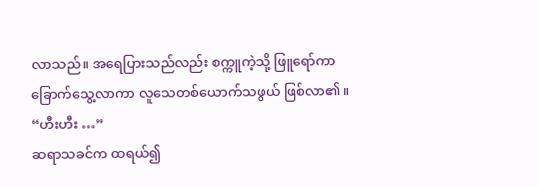လာသည်။ အရေပြားသည်လည်း စက္ကူကဲ့သို့ ဖြူရော်ကာ ခြောက်သွေ့လာကာ လူသေတစ်ယောက်သဖွယ် ဖြစ်လာ၏။
“ဟီးဟီး …”
ဆရာသခင်က ထရယ်၍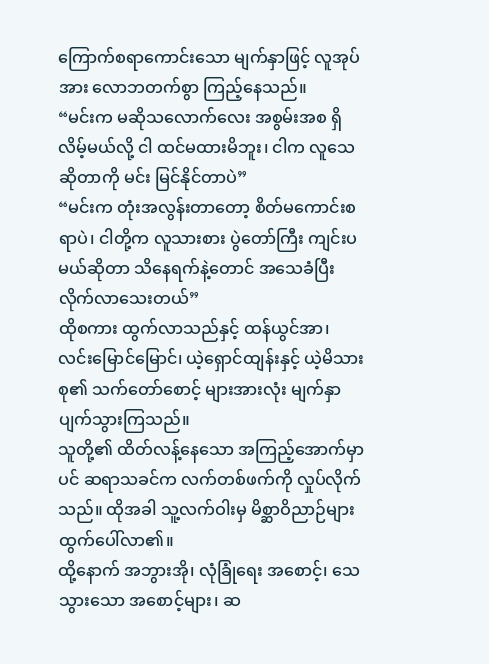ကြောက်စရာကောင်းသော မျက်နှာဖြင့် လူအုပ်အား လောဘတက်စွာ ကြည့်နေသည်။
“မင်းက မဆိုသလောက်လေး အစွမ်းအစ ရှိလိမ့်မယ်လို့ ငါ ထင်မထားမိဘူး၊ ငါက လူသေဆိုတာကို မင်း မြင်နိုင်တာပဲ”
“မင်းက တုံးအလွန်းတာတော့ စိတ်မကောင်းစရာပဲ၊ ငါတို့က လူသားစား ပွဲတော်ကြီး ကျင်းပမယ်ဆိုတာ သိနေရက်နဲ့တောင် အသေခံပြီး လိုက်လာသေးတယ်”
ထိုစကား ထွက်လာသည်နှင့် ထန်ယွင်အာ၊ လင်းမြောင်မြောင်၊ ယဲ့ရှောင်ထျန်းနှင့် ယဲ့မိသားစု၏ သက်တော်စောင့် များအားလုံး မျက်နှာပျက်သွားကြသည်။
သူတို့၏ ထိတ်လန့်နေသော အကြည့်အောက်မှာပင် ဆရာသခင်က လက်တစ်ဖက်ကို လှုပ်လိုက်သည်။ ထိုအခါ သူ့လက်ဝါးမှ မိစ္ဆာဝိညာဉ်များ ထွက်ပေါ်လာ၏။
ထို့နောက် အဘွားအို၊ လုံခြုံရေး အစောင့်၊ သေသွားသော အစောင့်များ၊ ဆ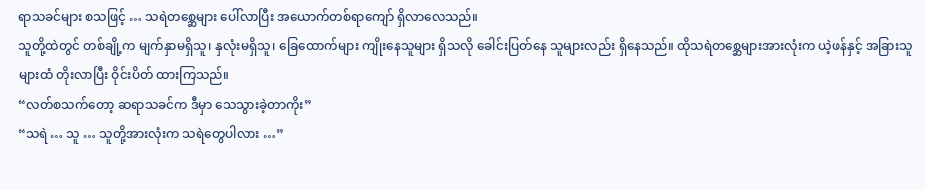ရာသခင်များ စသဖြင့် … သရဲတစ္ဆေများ ပေါ်လာပြီး အယောက်တစ်ရာကျော် ရှိလာလေသည်။
သူတို့ထဲတွင် တစ်ချို့က မျက်နှာမရှိသူ၊ နှလုံးမရှိသူ၊ ခြေထောက်များ ကျိုးနေသူများ ရှိသလို ခေါင်းပြတ်နေ သူများလည်း ရှိနေသည်။ ထိုသရဲတစ္ဆေများအားလုံးက ယဲ့ဖန်နှင့် အခြားသူများထံ တိုးလာပြီး ဝိုင်းပိတ် ထားကြသည်။
“လတ်စသက်တော့ ဆရာသခင်က ဒီမှာ သေသွားခဲ့တာကိုး”
“သရဲ … သူ … သူတို့အားလုံးက သရဲတွေပါလား …”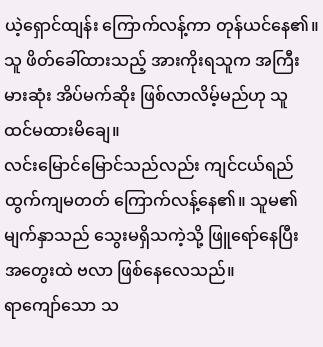ယဲ့ရှောင်ထျန်း ကြောက်လန့်ကာ တုန်ယင်နေ၏။ သူ ဖိတ်ခေါ်ထားသည့် အားကိုးရသူက အကြီးမားဆုံး အိပ်မက်ဆိုး ဖြစ်လာလိမ့်မည်ဟု သူ ထင်မထားမိချေ။
လင်းမြောင်မြောင်သည်လည်း ကျင်ငယ်ရည် ထွက်ကျမတတ် ကြောက်လန့်နေ၏။ သူမ၏ မျက်နှာသည် သွေးမရှိသကဲ့သို့ ဖြူရော်နေပြီး အတွေးထဲ ဗလာ ဖြစ်နေလေသည်။
ရာကျော်သော သ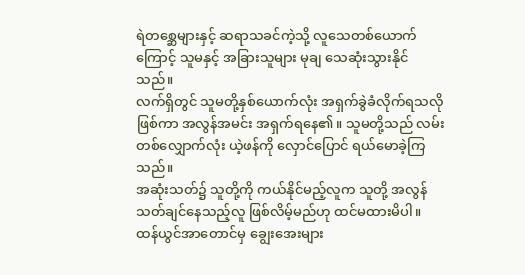ရဲတစ္ဆေများနှင့် ဆရာသခင်ကဲ့သို့ လူသေတစ်ယောက်ကြောင့် သူမနှင့် အခြားသူများ မုချ သေဆုံးသွားနိုင်သည်။
လက်ရှိတွင် သူမတို့နှစ်ယောက်လုံး အရှက်ခွဲခံလိုက်ရသလို ဖြစ်ကာ အလွန်အမင်း အရှက်ရနေ၏။ သူမတို့သည် လမ်းတစ်လျှောက်လုံး ယဲ့ဖန်ကို လှောင်ပြောင် ရယ်မောခဲ့ကြသည်။
အဆုံးသတ်၌ သူတို့ကို ကယ်နိုင်မည့်လူက သူတို့ အလွန် သတ်ချင်နေသည့်လူ ဖြစ်လိမ့်မည်ဟု ထင်မထားမိပါ။ ထန်ယွင်အာတောင်မှ ချွေးအေးများ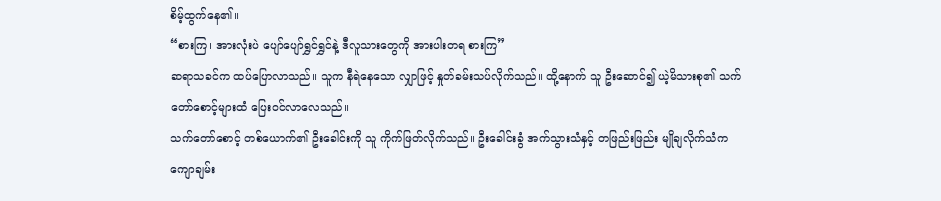စိမ့်ထွက်နေ၏။
“စားကြ၊ အားလုံးပဲ ပျော်ပျော်ရွှင်ရွှင်နဲ့ ဒီလူသားတွေကို အားပါးတရ စားကြ”
ဆရာသခင်က ထပ်ပြောလာသည်။ သူက နီရဲနေသော လျှာဖြင့် နှုတ်ခမ်းသပ်လိုက်သည်။ ထို့နောက် သူ ဦးဆောင်၍ ယဲ့မိသားစု၏ သက်တော်စောင့်များထံ ပြေးဝင်လာလေသည်။
သက်တော်စောင့် တစ်ယောက်၏ ဦးခေါင်းကို သူ ကိုက်ဖြတ်လိုက်သည်။ ဦးခေါင်းခွံ အက်သွားသံနှင့် တဖြည်းဖြည်း မျိုချလိုက်သံက ကျောချမ်း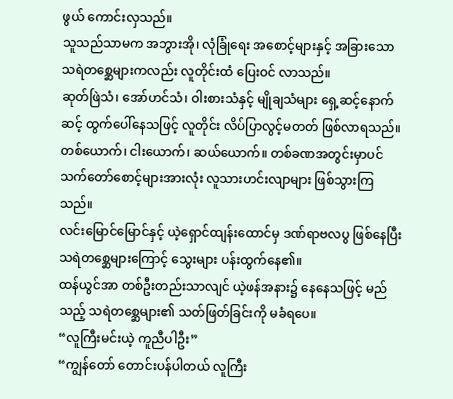ဖွယ် ကောင်းလှသည်။
သူသည်သာမက အဘွားအို၊ လုံခြုံရေး အစောင့်များနှင့် အခြားသော သရဲတစ္ဆေများကလည်း လူတိုင်းထံ ပြေးဝင် လာသည်။
ဆုတ်ဖြဲသံ၊ အော်ဟင်သံ၊ ဝါးစားသံနှင့် မျိုချသံများ ရှေ့ဆင့်နောက်ဆင့် ထွက်ပေါ်နေသဖြင့် လူတိုင်း လိပ်ပြာလွင့်မတတ် ဖြစ်လာရသည်။
တစ်ယောက်၊ ငါးယောက်၊ ဆယ်ယောက်။ တစ်ခဏအတွင်းမှာပင် သက်တော်စောင့်များအားလုံး လူသားဟင်းလျာများ ဖြစ်သွားကြသည်။
လင်းမြောင်မြောင်နှင့် ယဲ့ရှောင်ထျန်းထောင်မှ ဒဏ်ရာဗလပွ ဖြစ်နေပြီး သရဲတစ္ဆေများကြောင့် သွေးများ ပန်းထွက်နေ၏။
ထန်ယွင်အာ တစ်ဦးတည်းသာလျင် ယဲ့ဖန်အနား၌ နေနေသဖြင့် မည်သည့် သရဲတစ္ဆေများ၏ သတ်ဖြတ်ခြင်းကို မခံရပေ။
“လူကြီးမင်းယဲ့ ကူညီပါဦး”
“ကျွန်တော် တောင်းပန်ပါတယ် လူကြီး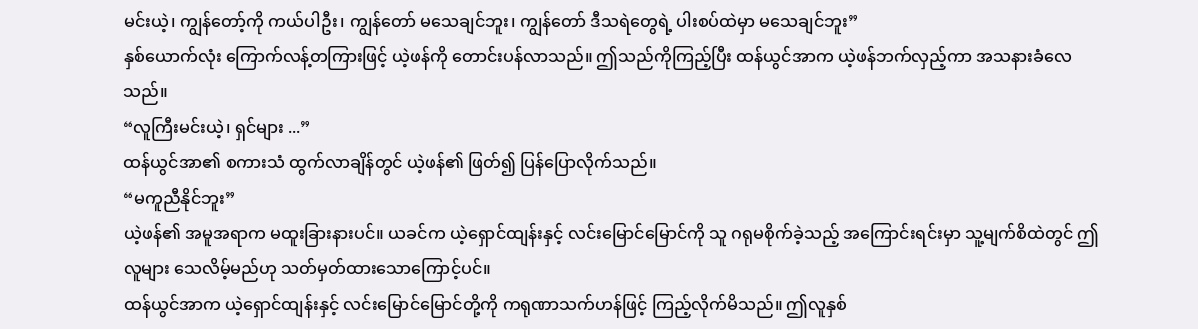မင်းယဲ့၊ ကျွန်တော့်ကို ကယ်ပါဦး၊ ကျွန်တော် မသေချင်ဘူး၊ ကျွန်တော် ဒီသရဲတွေရဲ့ ပါးစပ်ထဲမှာ မသေချင်ဘူး”
နှစ်ယောက်လုံး ကြောက်လန့်တကြားဖြင့် ယဲ့ဖန်ကို တောင်းပန်လာသည်။ ဤသည်ကိုကြည့်ပြီး ထန်ယွင်အာက ယဲ့ဖန်ဘက်လှည့်ကာ အသနားခံလေသည်။
“လူကြီးမင်းယဲ့၊ ရှင်များ ...”
ထန်ယွင်အာ၏ စကားသံ ထွက်လာချိန်တွင် ယဲ့ဖန်၏ ဖြတ်၍ ပြန်ပြောလိုက်သည်။
“မကူညီနိုင်ဘူး”
ယဲ့ဖန်၏ အမူအရာက မထူးခြားနားပင်။ ယခင်က ယဲ့ရှောင်ထျန်းနှင့် လင်းမြောင်မြောင်ကို သူ ဂရုမစိုက်ခဲ့သည့် အကြောင်းရင်းမှာ သူ့မျက်စိထဲတွင် ဤလူများ သေလိမ့်မည်ဟု သတ်မှတ်ထားသောကြောင့်ပင်။
ထန်ယွင်အာက ယဲ့ရှောင်ထျန်းနှင့် လင်းမြောင်မြောင်တို့ကို ကရုဏာသက်ဟန်ဖြင့် ကြည့်လိုက်မိသည်။ ဤလူနှစ်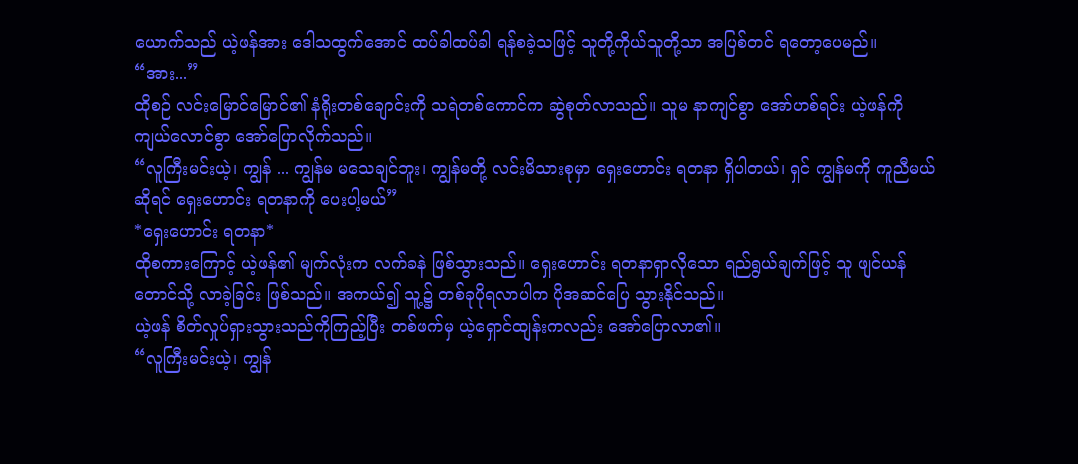ယောက်သည် ယဲ့ဖန်အား ဒေါသထွက်အောင် ထပ်ခါထပ်ခါ ရန်စခဲ့သဖြင့် သူတို့ကိုယ်သူတို့သာ အပြစ်တင် ရတော့ပေမည်။
“အား...”
ထိုစဉ် လင်းမြောင်မြောင်၏ နံရိုးတစ်ချောင်းကို သရဲတစ်ကောင်က ဆွဲစုတ်လာသည်။ သူမ နာကျင်စွာ အော်ဟစ်ရင်း ယဲ့ဖန်ကို ကျယ်လောင်စွာ အော်ပြောလိုက်သည်။
“လူကြီးမင်းယဲ့၊ ကျွန် ... ကျွန်မ မသေချင်ဘူး၊ ကျွန်မတို့ လင်းမိသားစုမှာ ရှေးဟောင်း ရတနာ ရှိပါတယ်၊ ရှင် ကျွန်မကို ကူညီမယ်ဆိုရင် ရှေးဟောင်း ရတနာကို ပေးပါ့မယ်”
*ရှေးဟောင်း ရတနာ*
ထိုစကားကြောင့် ယဲ့ဖန်၏ မျက်လုံးက လက်ခနဲ ဖြစ်သွားသည်။ ရှေးဟောင်း ရတနာရှာလိုသော ရည်ရွယ်ချက်ဖြင့် သူ ဖျင်ယန်တောင်သို့ လာခဲ့ခြင်း ဖြစ်သည်။ အကယ်၍ သူ့၌ တစ်ခုပိုရလာပါက ပိုအဆင်ပြေ သွားနိုင်သည်။
ယဲ့ဖန် စိတ်လှုပ်ရှားသွားသည်ကိုကြည့်ပြီး တစ်ဖက်မှ ယဲ့ရှောင်ထျန်းကလည်း အော်ပြောလာ၏။
“လူကြီးမင်းယဲ့၊ ကျွန်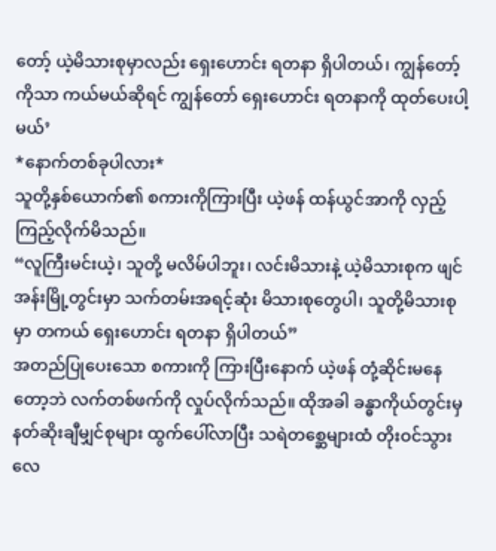တော့် ယဲ့မိသားစုမှာလည်း ရှေးဟောင်း ရတနာ ရှိပါတယ်၊ ကျွန်တော့်ကိုသာ ကယ်မယ်ဆိုရင် ကျွန်တော် ရှေးဟောင်း ရတနာကို ထုတ်ပေးပါ့မယ်’
*နောက်တစ်ခုပါလား*
သူတို့နှစ်ယောက်၏ စကားကိုကြားပြီး ယဲ့ဖန် ထန်ယွင်အာကို လှည့်ကြည့်လိုက်မိသည်။
“လူကြီးမင်းယဲ့၊ သူတို့ မလိမ်ပါဘူး၊ လင်းမိသားနဲ့ ယဲ့မိသားစုက ဖျင်အန်းမြို့တွင်းမှာ သက်တမ်းအရင့်ဆုံး မိသားစုတွေပါ၊ သူတို့မိသားစုမှာ တကယ် ရှေးဟောင်း ရတနာ ရှိပါတယ်”
အတည်ပြုပေးသော စကားကို ကြားပြီးနောက် ယဲ့ဖန် တုံ့ဆိုင်းမနေတော့ဘဲ လက်တစ်ဖက်ကို လှုပ်လိုက်သည်။ ထိုအခါ ခန္ဓာကိုယ်တွင်းမှ နတ်ဆိုးချီမျှင်စုများ ထွက်ပေါ်လာပြီး သရဲတစ္ဆေများထံ တိုးဝင်သွားလေ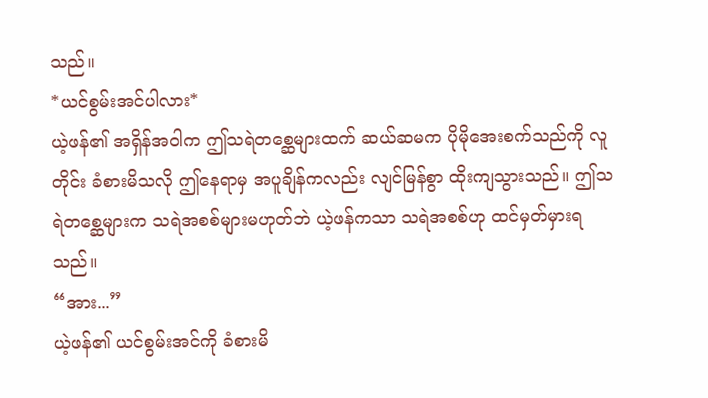သည်။
*ယင်စွမ်းအင်ပါလား*
ယဲ့ဖန်၏ အရှိန်အဝါက ဤသရဲတစ္ဆေများထက် ဆယ်ဆမက ပိုမိုအေးစက်သည်ကို လူတိုင်း ခံစားမိသလို ဤနေရာမှ အပူချိန်ကလည်း လျင်မြန်စွာ ထိုးကျသွားသည်။ ဤသရဲတစ္ဆေများက သရဲအစစ်များမဟုတ်ဘဲ ယဲ့ဖန်ကသာ သရဲအစစ်ဟု ထင်မှတ်မှားရသည်။
“အား...”
ယဲ့ဖန်၏ ယင်စွမ်းအင်ကို ခံစားမိ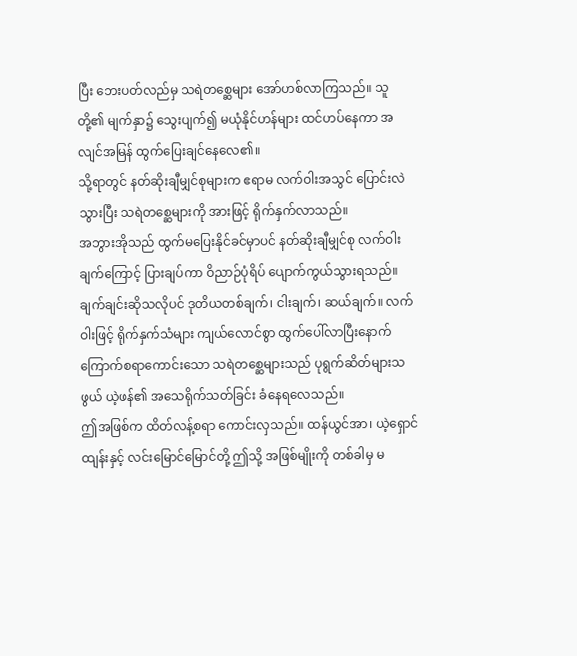ပြီး ဘေးပတ်လည်မှ သရဲတစ္ဆေများ အော်ဟစ်လာကြသည်။ သူတို့၏ မျက်နှာ၌ သွေးပျက်၍ မယုံနိုင်ဟန်များ ထင်ဟပ်နေကာ အလျင်အမြန် ထွက်ပြေးချင်နေလေ၏။
သို့ရာတွင် နတ်ဆိုးချီမျှင်စုများက ဧရာမ လက်ဝါးအသွင် ပြောင်းလဲသွားပြီး သရဲတစ္ဆေများကို အားဖြင့် ရိုက်နှက်လာသည်။
အဘွားအိုသည် ထွက်မပြေးနိုင်ခင်မှာပင် နတ်ဆိုးချီမျှင်စု လက်ဝါးချက်ကြောင့် ပြားချပ်ကာ ဝိညာဉ်ပုံရိပ် ပျောက်ကွယ်သွားရသည်။
ချက်ချင်းဆိုသလိုပင် ဒုတိယတစ်ချက်၊ ငါးချက်၊ ဆယ်ချက်။ လက်ဝါးဖြင့် ရိုက်နှက်သံများ ကျယ်လောင်စွာ ထွက်ပေါ်လာပြီးနောက် ကြောက်စရာကောင်းသော သရဲတစ္ဆေများသည် ပုရွက်ဆိတ်များသဖွယ် ယဲ့ဖန်၏ အသေရိုက်သတ်ခြင်း ခံနေရလေသည်။
ဤအဖြစ်က ထိတ်လန့်စရာ ကောင်းလှသည်။ ထန်ယွင်အာ၊ ယဲ့ရှောင်ထျန်းနှင့် လင်းမြောင်မြောင်တို့ ဤသို့ အဖြစ်မျိုးကို တစ်ခါမှ မ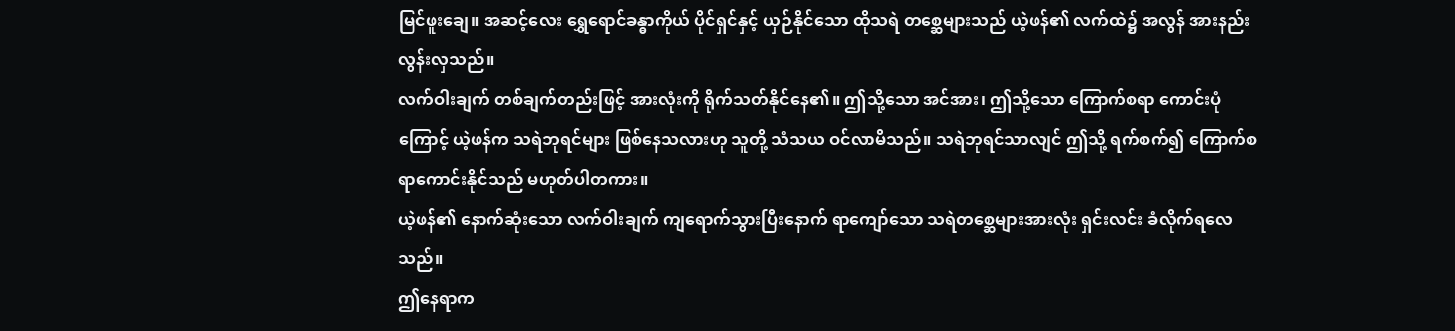မြင်ဖူးချေ။ အဆင့်လေး ရွှေရောင်ခန္ဓာကိုယ် ပိုင်ရှင်နှင့် ယှဉ်နိုင်သော ထိုသရဲ တစ္ဆေများသည် ယဲ့ဖန်၏ လက်ထဲ၌ အလွန် အားနည်းလွန်းလှသည်။
လက်ဝါးချက် တစ်ချက်တည်းဖြင့် အားလုံးကို ရိုက်သတ်နိုင်နေ၏။ ဤသို့သော အင်အား၊ ဤသို့သော ကြောက်စရာ ကောင်းပုံကြောင့် ယဲ့ဖန်က သရဲဘုရင်များ ဖြစ်နေသလားဟု သူတို့ သံသယ ဝင်လာမိသည်။ သရဲဘုရင်သာလျင် ဤသို့ ရက်စက်၍ ကြောက်စရာကောင်းနိုင်သည် မဟုတ်ပါတကား။
ယဲ့ဖန်၏ နောက်ဆုံးသော လက်ဝါးချက် ကျရောက်သွားပြီးနောက် ရာကျော်သော သရဲတစ္ဆေများအားလုံး ရှင်းလင်း ခံလိုက်ရလေသည်။
ဤနေရာက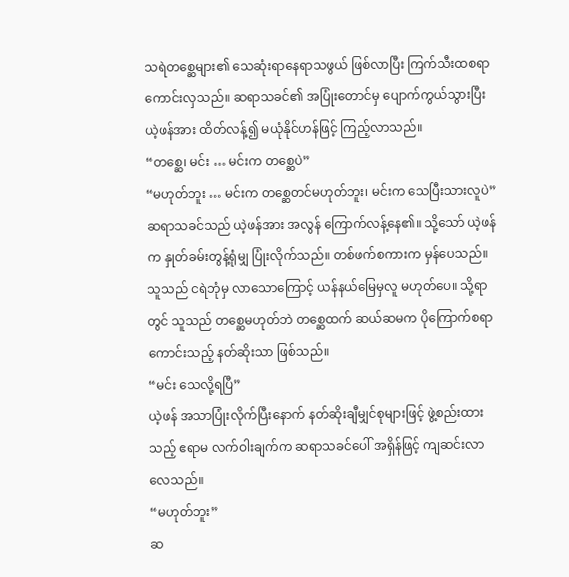သရဲတစ္ဆေများ၏ သေဆုံးရာနေရာသဖွယ် ဖြစ်လာပြီး ကြက်သီးထစရာ ကောင်းလှသည်။ ဆရာသခင်၏ အပြုံးတောင်မှ ပျောက်ကွယ်သွားပြီး ယဲ့ဖန်အား ထိတ်လန့်၍ မယုံနိုင်ဟန်ဖြင့် ကြည့်လာသည်။
“တစ္ဆေ၊ မင်း … မင်းက တစ္ဆေပဲ”
“မဟုတ်ဘူး … မင်းက တစ္ဆေတင်မဟုတ်ဘူး၊ မင်းက သေပြီးသားလူပဲ”
ဆရာသခင်သည် ယဲ့ဖန်အား အလွန် ကြောက်လန့်နေ၏။ သို့သော် ယဲ့ဖန်က နှုတ်ခမ်းတွန့်ရုံမျှ ပြုံးလိုက်သည်။ တစ်ဖက်စကားက မှန်ပေသည်။
သူသည် ငရဲဘုံမှ လာသောကြောင့် ယန်နယ်မြေမှလူ မဟုတ်ပေ။ သို့ရာတွင် သူသည် တစ္ဆေမဟုတ်ဘဲ တစ္ဆေထက် ဆယ်ဆမက ပိုကြောက်စရာကောင်းသည့် နတ်ဆိုးသာ ဖြစ်သည်။
“မင်း သေလို့ရပြီ”
ယဲ့ဖန် အသာပြုံးလိုက်ပြီးနောက် နတ်ဆိုးချီမျှင်စုများဖြင့် ဖွဲ့စည်းထားသည့် ဧရာမ လက်ဝါးချက်က ဆရာသခင်ပေါ် အရှိန်ဖြင့် ကျဆင်းလာလေသည်။
“မဟုတ်ဘူး”
ဆ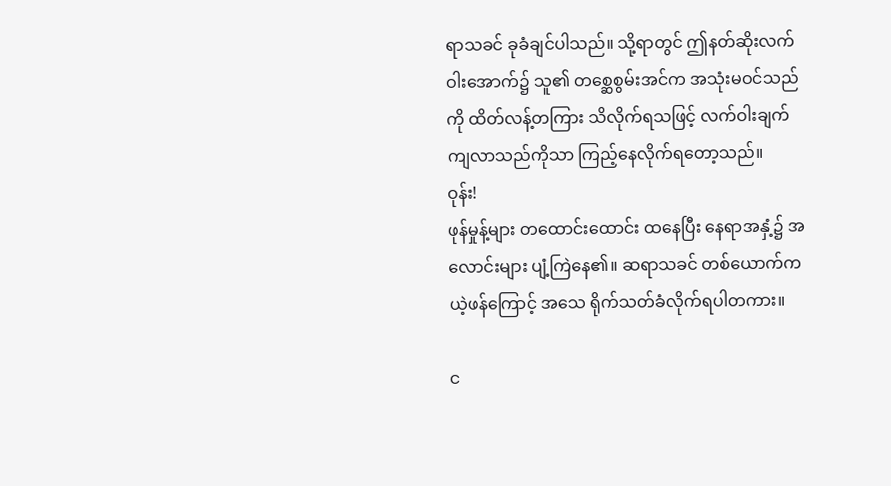ရာသခင် ခုခံချင်ပါသည်။ သို့ရာတွင် ဤနတ်ဆိုးလက်ဝါးအောက်၌ သူ၏ တစ္ဆေစွမ်းအင်က အသုံးမဝင်သည်ကို ထိတ်လန့်တကြား သိလိုက်ရသဖြင့် လက်ဝါးချက် ကျလာသည်ကိုသာ ကြည့်နေလိုက်ရတော့သည်။
ဝုန်း!
ဖုန်မှုန့်များ တထောင်းထောင်း ထနေပြီး နေရာအနှံ့၌ အလောင်းများ ပျံ့ကြဲနေ၏။ ဆရာသခင် တစ်ယောက်က ယဲ့ဖန်ကြောင့် အသေ ရိုက်သတ်ခံလိုက်ရပါတကား။

င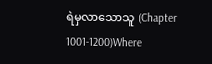ရဲမှလာသောသူ (Chapter 1001-1200)Where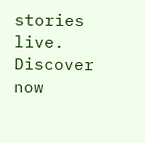stories live. Discover now